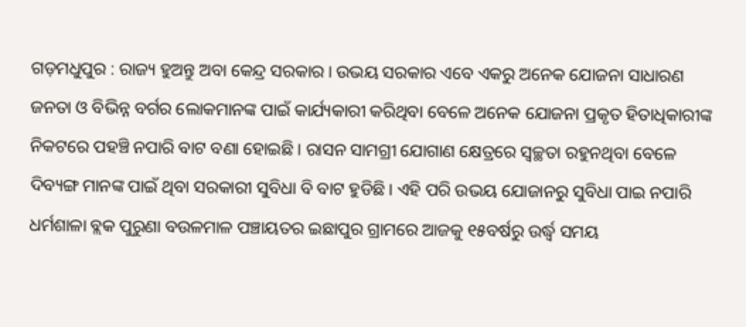ଗଡ଼ମଧୁପୁର : ରାଜ୍ୟ ହୁଅନ୍ତୁ ଅବା କେନ୍ଦ୍ର ସରକାର। ଉଭୟ ସରକାର ଏବେ ଏକରୁ ଅନେକ ଯୋଜନା ସାଧାରଣ ଜନତା ଓ ବିଭିନ୍ନ ବର୍ଗର ଲୋକମାନଙ୍କ ପାଇଁ କାର୍ଯ୍ୟକାରୀ କରିଥିବା ବେଳେ ଅନେକ ଯୋଜନା ପ୍ରକୃତ ହିତାଧିକାରୀଙ୍କ ନିକଟରେ ପହଞ୍ଚି ନପାରି ବାଟ ବଣା ହୋଇଛି। ରାସନ ସାମଗ୍ରୀ ଯୋଗାଣ କ୍ଷେତ୍ରରେ ସ୍ୱଚ୍ଛତା ରହୁନଥିବା ବେଳେ ଦିବ୍ୟଙ୍ଗ ମାନଙ୍କ ପାଇଁ ଥିବା ସରକାରୀ ସୁବିଧା ବି ବାଟ ହୁଡିଛି। ଏହି ପରି ଉଭୟ ଯୋଜାନରୁ ସୁବିଧା ପାଇ ନପାରି ଧର୍ମଶାଳା ବ୍ଲକ ପୁରୁଣା ବଉଳମାଳ ପଞ୍ଚାୟତର ଇଛାପୁର ଗ୍ରାମରେ ଆଜକୁ ୧୫ବର୍ଷରୁ ଉର୍ଦ୍ଧ୍ବ ସମୟ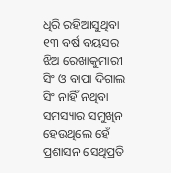ଧିରି ରହିଆସୁଥିବା ୧୩ ବର୍ଷ ବୟସର ଝିଅ ରେଖାକୁମାରୀ ସିଂ ଓ ବାପା ଦିଗାଲ ସିଂ ନାହିଁ ନଥିବା ସମସ୍ୟାର ସମୁଖିନ ହେଉଥିଲେ ହେଁ ପ୍ରଶାସନ ସେଥିପ୍ରତି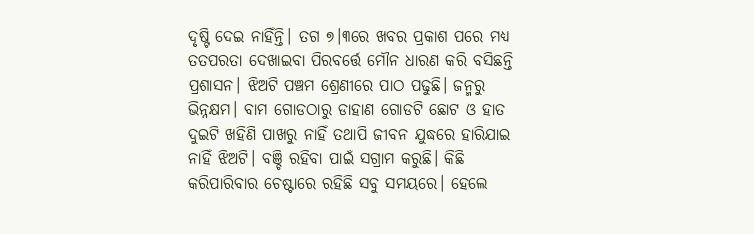ଦୃଷ୍ଟି ଦେଇ ନାହିଁନ୍ତି। ତଗ ୭।୩ରେ ଖବର ପ୍ରକାଶ ପରେ ମଧ୍ୟ ତତପରତା ଦେଖାଇବା ପିରବର୍ତ୍ତେ ମୌନ ଧାରଣ କରି ବସିଛନ୍ତି ପ୍ରଶାସନ। ଝିଅଟି ପଞ୍ଚମ ଶ୍ରେଣୀରେ ପାଠ ପଢୁଛି। ଜନ୍ମରୁ ଭିନ୍ନକ୍ଷମ। ବାମ ଗୋଡଠାରୁ ଡାହାଣ ଗୋଡଟି ଛୋଟ ଓ ହାତ ଦୁଇଟି ଖହିଣି ପାଖରୁ ନାହିଁ ତଥାପି ଜୀବନ ଯୁଦ୍ଧରେ ହାରିଯାଇ ନାହିଁ ଝିଅଟି। ବଞ୍ଚି ରହିବା ପାଇଁ ସଗ୍ରାମ କରୁଛି। କିଛି କରିପାରିବାର ଚେଷ୍ଟାରେ ରହିଛି ସବୁ ସମୟରେ। ହେଲେ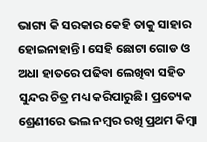ଭାଗ୍ୟ କି ସରକାର କେହି ତାକୁ ସାହାର ହୋଇନାହାନ୍ତି। ସେହି ଛୋଟା ଗୋଡ ଓ ଅଧା ହାତରେ ପଢିବା ଲେଖିବା ସହିତ ସୁନ୍ଦର ଚିତ୍ର ମଧ୍ୟ କରିପାରୁଛି। ପ୍ରତ୍ୟେକ ଶ୍ରେଣୀରେ ଭଲ ନମ୍ବର ରଖି ପ୍ରଥମ କିମ୍ବା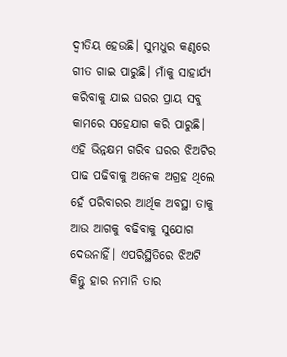ଦ୍ୱୀତିୟ ହେଉଛି। ସୁମଧୁର କଣ୍ଠରେ ଗୀତ ଗାଇ ପାରୁଛି। ମାଁକୁ ସାହାର୍ଯ୍ୟ କରିବାକୁ ଯାଇ ଘରର ପ୍ରାୟ ସବୁ କାମରେ ସହେଯାଗ କରି ପାରୁଛି। ଏହି ଭିନ୍ନକ୍ଷମ ଗରିବ ଘରର ଝିଅଟିର ପାଢ ପଢିବାକୁ ଅନେକ ଅଗ୍ରହ ଥିଲେ ହେଁ ପରିବାରର ଆର୍ଥିକ ଅବସ୍ଥା ତାକୁ ଆଉ ଆଗକୁ ବଢିବାକୁ ସୁଯୋଗ ଦେଉନାହିଁ। ଏପରିସ୍ଥିତିରେ ଝିଅଟି କିନ୍ତୁ ହାର ନମାନି ତାର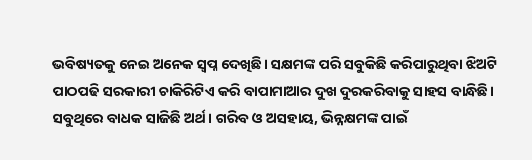ଭବିଷ୍ୟତକୁ ନେଇ ଅନେକ ସ୍ୱପ୍ନ ଦେଖିଛି। ସକ୍ଷମଙ୍କ ପରି ସବୁକିଛି କରିପାରୁଥିବା ଝିଅଟି ପାଠପଢି ସରକାରୀ ଚାକିରିଟିଏ କରି ବାପାମାଆର ଦୁଖ ଦୁରକରିବାକୁ ସାହସ ବାନ୍ଧିଛି। ସବୁଥିରେ ବାଧକ ସାଜିଛି ଅର୍ଥ। ଗରିବ ଓ ଅସହାୟ, ଭିନ୍ନକ୍ଷମଙ୍କ ପାଇଁ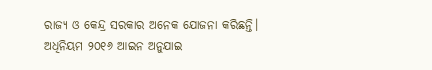ରାଜ୍ୟ ଓ କେନ୍ଦ୍ର ସରକାର ଅନେକ ଯୋଜନା କରିଛନ୍ତି। ଅଧିନିୟମ ୨୦୧୬ ଆଇନ ଅନୁଯାଇ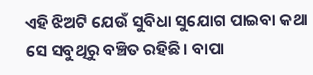ଏହି ଝିଅଟି ଯେଉଁ ସୁବିଧା ସୁଯୋଗ ପାଇବା କଥା ସେ ସବୁଥିରୁ ବଞ୍ଚିତ ରହିଛି। ବାପା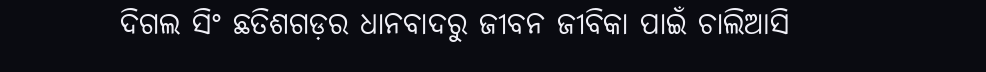ଦିଗଲ ସିଂ ଛତିଶଗଡ଼ର ଧାନବାଦରୁ ଜୀବନ ଜୀବିକା ପାଇଁ ଚାଲିଆସି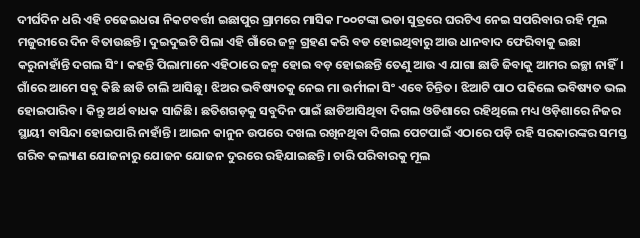ଦୀର୍ଘଦିନ ଧରି ଏହି ଚଢେଇଧରା ନିକଟବର୍ତ୍ତୀ ଇଛାପୁର ଗ୍ରାମରେ ମାସିକ ୮୦୦ଟଙ୍କା ଭଡା ସୁତ୍ରରେ ଘରଟିଏ ନେଇ ସପରିବାର ରହି ମୂଲ ମଜୁରୀରେ ଦିନ ବିତାଉଛନ୍ତି। ଦୁଇଦୁଇଟି ପିଲା ଏହି ଗାଁରେ ଜନ୍ମ ଗ୍ରହଣ କରି ବଡ ହୋଇଥିବାରୁ ଆଉ ଧାନବାଦ ଫେରିବାକୁ ଇଛା କରୁନାହାଁନ୍ତି ଦଗଲ ସିଂ। କହନ୍ତି ପିଲାମାନେ ଏହିଠାରେ ଜନ୍ମ ହୋଇ ବଡ଼ ହୋଇଛନ୍ତି ତେଣୁ ଆଉ ଏ ଯାଗା ଛାଡି ଜିବାକୁ ଆମର ଇଚ୍ଛା ନାହିଁ। ଗାଁରେ ଆମେ ସବୁ କିଛି ଛାଡି ଚାଲି ଆସିଛୁ। ଝିଅର ଭବିଷ୍ୟତକୁ ନେଇ ମା ଉର୍ମୀଳା ସିଂ ଏବେ ଚିନ୍ତିତ। ଝିଆଟି ପାଠ ପଢିଲେ ଭବିଷ୍ୟତ ଭଲ ହୋଇପାରିବ। କିନ୍ତୁ ଅର୍ଥ ବାଧକ ସାଜିଛି। ଛତିଶଗଡ଼କୁ ସବୁଦିନ ପାଇଁ ଛାଡିଆସିଥିବା ଦିଗଲ ଓଡିଶାରେ ରହିଥିଲେ ମଧ୍ୟ ଓଡ଼ିଶାରେ ନିଜର ସ୍ଥାୟୀ ବାସିନ୍ଦା ହୋଇପାରି ନାହାଁନ୍ତି। ଆଇନ କାନୁନ ଉପରେ ଦଖଲ ରଖିନଥିବା ଦିଗଲ ପେଟପାଇଁ ଏଠାରେ ପଡ଼ି ରହି ସରକାରଙ୍କର ସମସ୍ତ ଗରିବ କଲ୍ୟାଣ ଯୋଜନାରୁ ଯୋଜନ ଯୋଜନ ଦୁରରେ ରହିଯାଇଛନ୍ତି। ଚାରି ପରିବାରକୁ ମୂଲ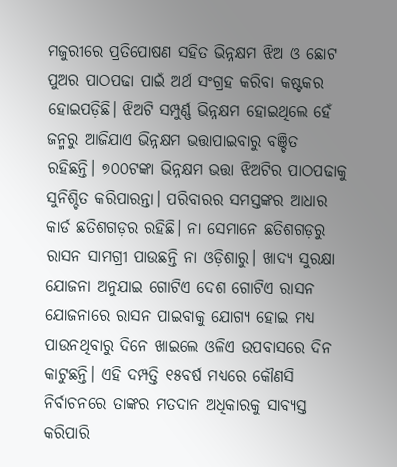ମଜୁରୀରେ ପ୍ରତିପୋଷଣ ସହିତ ଭିନ୍ନକ୍ଷମ ଝିଅ ଓ ଛୋଟ ପୁଅର ପାଠପଢା ପାଇଁ ଅର୍ଥ ସଂଗ୍ରହ କରିବା କଷ୍ଟକର ହୋଇପଡ଼ିଛି। ଝିଅଟି ସମ୍ପୁର୍ଣ୍ଣ ଭିନ୍ନକ୍ଷମ ହୋଇଥିଲେ ହେଁ ଜନ୍ମରୁ ଆଜିଯାଏ ଭିନ୍ନକ୍ଷମ ଭତ୍ତାପାଇବାରୁ ବଞ୍ଚିତ ରହିଛନ୍ତି। ୭୦୦ଟଙ୍କା ଭିନ୍ନକ୍ଷମ ଭତ୍ତା ଝିଅଟିର ପାଠପଢାକୁ ସୁନିଶ୍ଚିତ କରିପାରନ୍ତା। ପରିବାରର ସମସ୍ତଙ୍କର ଆଧାର କାର୍ଡ ଛତିଶଗଡ଼ର ରହିଛି। ନା ସେମାନେ ଛତିଶଗଡ଼ରୁ ରାସନ ସାମଗ୍ରୀ ପାଉଛନ୍ତି ନା ଓଡ଼ିଶାରୁ। ଖାଦ୍ୟ ସୁରକ୍ଷା ଯୋଜନା ଅନୁଯାଇ ଗୋଟିଏ ଦେଶ ଗୋଟିଏ ରାସନ ଯୋଜନାରେ ରାସନ ପାଇବାକୁ ଯୋଗ୍ୟ ହୋଇ ମଧ୍ୟ ପାଉନଥିବାରୁ ଦିନେ ଖାଇଲେ ଓଳିଏ ଉପବାସରେ ଦିନ କାଟୁଛନ୍ତି। ଏହି ଦମ୍ପତ୍ତି ୧୫ବର୍ଷ ମଧ୍ୟରେ କୌଣସି ନିର୍ବାଚନରେ ତାଙ୍କର ମତଦାନ ଅଧିକାରକୁ ସାବ୍ୟସ୍ତ କରିପାରି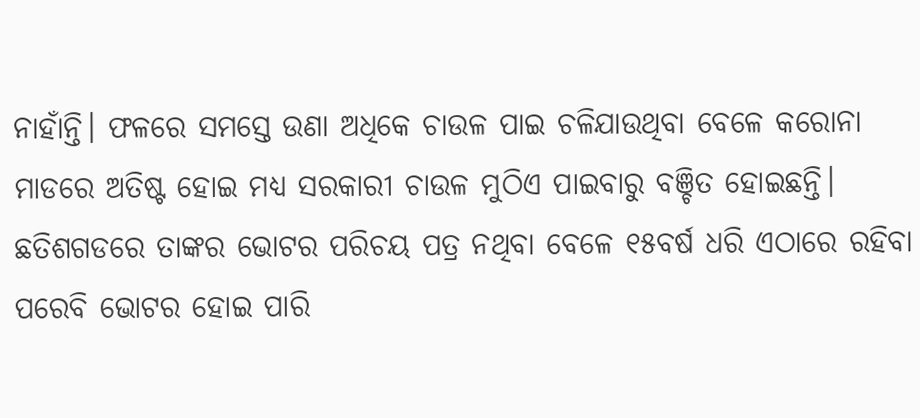ନାହାଁନ୍ତି। ଫଳରେ ସମସ୍ତେ ଉଣା ଅଧିକେ ଚାଉଳ ପାଇ ଚଳିଯାଉଥିବା ବେଳେ କରୋନା ମାଡରେ ଅତିଷ୍ଟ ହୋଇ ମଧ୍ୟ ସରକାରୀ ଚାଉଳ ମୁଠିଏ ପାଇବାରୁ ବଞ୍ଚିତ ହୋଇଛନ୍ତି। ଛତିଶଗଡରେ ତାଙ୍କର ଭୋଟର ପରିଚୟ ପତ୍ର ନଥିବା ବେଳେ ୧୫ବର୍ଷ ଧରି ଏଠାରେ ରହିବା ପରେବି ଭୋଟର ହୋଇ ପାରି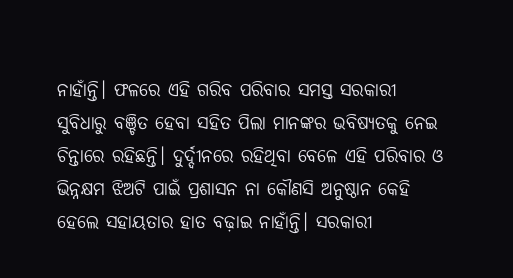ନାହାଁନ୍ତି। ଫଳରେ ଏହି ଗରିବ ପରିବାର ସମସ୍ତ ସରକାରୀ ସୁବିଧାରୁ ବଞ୍ଚିତ ହେବା ସହିତ ପିଲା ମାନଙ୍କର ଭବିଷ୍ୟତକୁ ନେଇ ଚିନ୍ତାରେ ରହିଛନ୍ତି। ଦୁର୍ଦ୍ଦୀନରେ ରହିଥିବା ବେଳେ ଏହି ପରିବାର ଓ ଭିନ୍ନକ୍ଷମ ଝିଅଟି ପାଇଁ ପ୍ରଶାସନ ନା କୌଣସି ଅନୁଷ୍ଠାନ କେହି ହେଲେ ସହାୟତାର ହାତ ବଢ଼ାଇ ନାହାଁନ୍ତି। ସରକାରୀ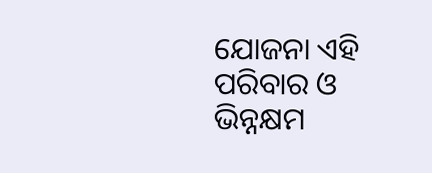ଯୋଜନା ଏହି ପରିବାର ଓ ଭିନ୍ନକ୍ଷମ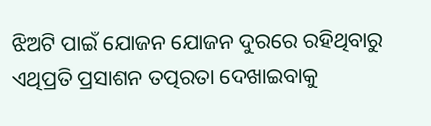ଝିଅଟି ପାଇଁ ଯୋଜନ ଯୋଜନ ଦୁରରେ ରହିଥିବାରୁ ଏଥିପ୍ରତି ପ୍ରସାଶନ ତତ୍ପରତା ଦେଖାଇବାକୁ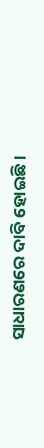ସାଧାରଣରେ ଦାବି ହୋଇଛି।